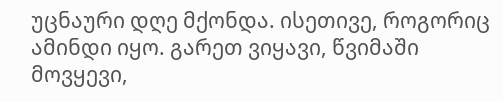უცნაური დღე მქონდა. ისეთივე, როგორიც ამინდი იყო. გარეთ ვიყავი, წვიმაში მოვყევი,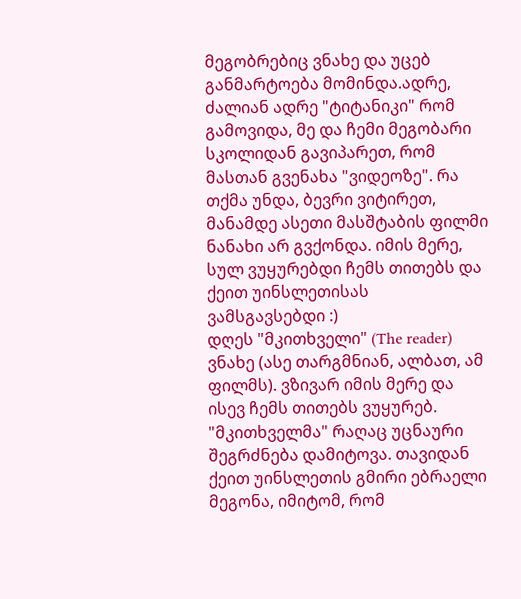მეგობრებიც ვნახე და უცებ განმარტოება მომინდა.ადრე, ძალიან ადრე "ტიტანიკი" რომ გამოვიდა, მე და ჩემი მეგობარი სკოლიდან გავიპარეთ, რომ მასთან გვენახა "ვიდეოზე". რა თქმა უნდა, ბევრი ვიტირეთ, მანამდე ასეთი მასშტაბის ფილმი ნანახი არ გვქონდა. იმის მერე, სულ ვუყურებდი ჩემს თითებს და ქეით უინსლეთისას ვამსგავსებდი :)
დღეს "მკითხველი" (The reader) ვნახე (ასე თარგმნიან, ალბათ, ამ ფილმს). ვზივარ იმის მერე და ისევ ჩემს თითებს ვუყურებ. "მკითხველმა" რაღაც უცნაური შეგრძნება დამიტოვა. თავიდან ქეით უინსლეთის გმირი ებრაელი მეგონა, იმიტომ, რომ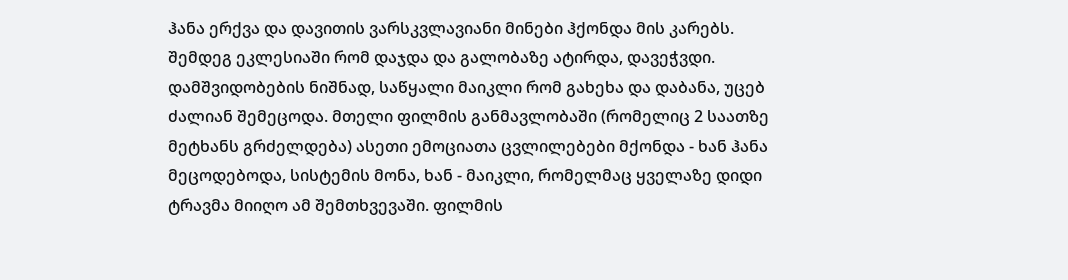ჰანა ერქვა და დავითის ვარსკვლავიანი მინები ჰქონდა მის კარებს. შემდეგ ეკლესიაში რომ დაჯდა და გალობაზე ატირდა, დავეჭვდი. დამშვიდობების ნიშნად, საწყალი მაიკლი რომ გახეხა და დაბანა, უცებ ძალიან შემეცოდა. მთელი ფილმის განმავლობაში (რომელიც 2 საათზე მეტხანს გრძელდება) ასეთი ემოციათა ცვლილებები მქონდა - ხან ჰანა მეცოდებოდა, სისტემის მონა, ხან - მაიკლი, რომელმაც ყველაზე დიდი ტრავმა მიიღო ამ შემთხვევაში. ფილმის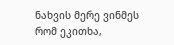ნახვის მერე ვინმეს რომ ეკითხა,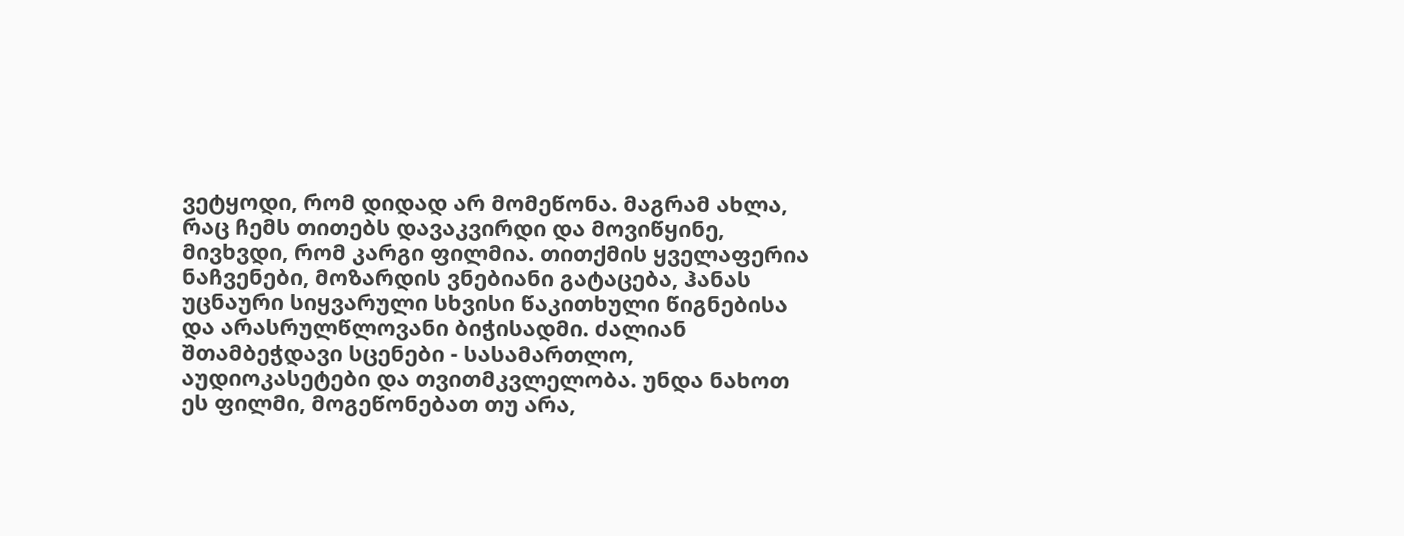ვეტყოდი, რომ დიდად არ მომეწონა. მაგრამ ახლა, რაც ჩემს თითებს დავაკვირდი და მოვიწყინე, მივხვდი, რომ კარგი ფილმია. თითქმის ყველაფერია ნაჩვენები, მოზარდის ვნებიანი გატაცება, ჰანას უცნაური სიყვარული სხვისი წაკითხული წიგნებისა და არასრულწლოვანი ბიჭისადმი. ძალიან შთამბეჭდავი სცენები - სასამართლო, აუდიოკასეტები და თვითმკვლელობა. უნდა ნახოთ ეს ფილმი, მოგეწონებათ თუ არა,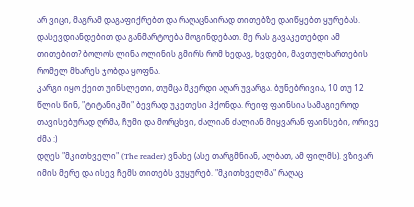არ ვიცი, მაგრამ დაგაფიქრებთ და რაღაცნაირად თითებზე დაიწყებთ ყურებას. დასევდიანდებით და განმარტოება მოგინდებათ. მე რას გავაკეთებდი ამ თითებით? ბოლოს ლინა ოლინის გმირს რომ ხედავ, ხვდები, მავთულხართების რომელ მხარეს ჯობდა ყოფნა.
კარგი იყო ქეით უინსლეთი, თუმცა მკერდი აღარ უვარგა. ბუნებრივია, 10 თუ 12 წლის წინ, "ტიტანიკში" ბევრად უკეთესი ჰქონდა. რეიფ ფაინსია სამაგიეროდ თავისებურად ღრმა, ჩუმი და მორცხვი, ძალიან ძალიან მიყვარან ფაინსები, ორივე ძმა :)
დღეს "მკითხველი" (The reader) ვნახე (ასე თარგმნიან, ალბათ, ამ ფილმს). ვზივარ იმის მერე და ისევ ჩემს თითებს ვუყურებ. "მკითხველმა" რაღაც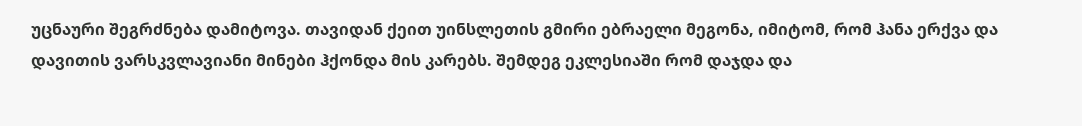უცნაური შეგრძნება დამიტოვა. თავიდან ქეით უინსლეთის გმირი ებრაელი მეგონა, იმიტომ, რომ ჰანა ერქვა და დავითის ვარსკვლავიანი მინები ჰქონდა მის კარებს. შემდეგ ეკლესიაში რომ დაჯდა და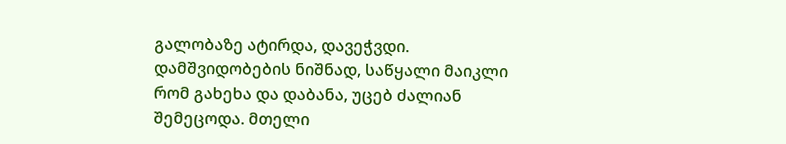გალობაზე ატირდა, დავეჭვდი. დამშვიდობების ნიშნად, საწყალი მაიკლი რომ გახეხა და დაბანა, უცებ ძალიან შემეცოდა. მთელი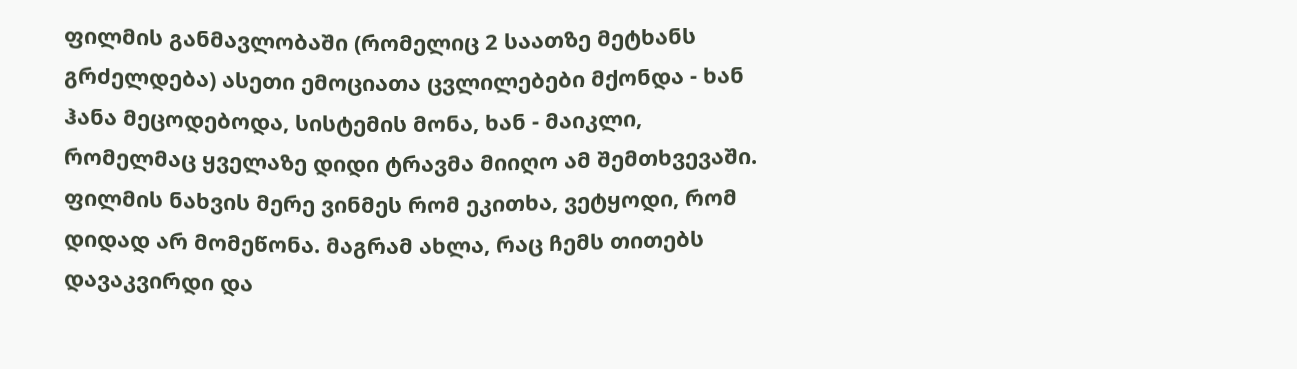ფილმის განმავლობაში (რომელიც 2 საათზე მეტხანს გრძელდება) ასეთი ემოციათა ცვლილებები მქონდა - ხან ჰანა მეცოდებოდა, სისტემის მონა, ხან - მაიკლი, რომელმაც ყველაზე დიდი ტრავმა მიიღო ამ შემთხვევაში. ფილმის ნახვის მერე ვინმეს რომ ეკითხა, ვეტყოდი, რომ დიდად არ მომეწონა. მაგრამ ახლა, რაც ჩემს თითებს დავაკვირდი და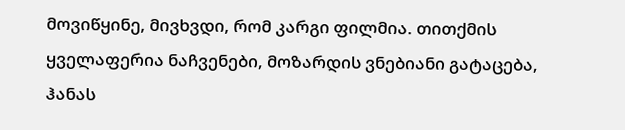მოვიწყინე, მივხვდი, რომ კარგი ფილმია. თითქმის ყველაფერია ნაჩვენები, მოზარდის ვნებიანი გატაცება, ჰანას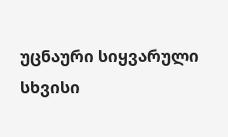უცნაური სიყვარული სხვისი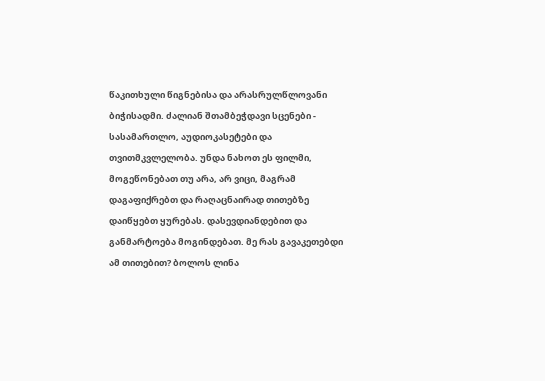წაკითხული წიგნებისა და არასრულწლოვანი ბიჭისადმი. ძალიან შთამბეჭდავი სცენები - სასამართლო, აუდიოკასეტები და თვითმკვლელობა. უნდა ნახოთ ეს ფილმი, მოგეწონებათ თუ არა, არ ვიცი, მაგრამ დაგაფიქრებთ და რაღაცნაირად თითებზე დაიწყებთ ყურებას. დასევდიანდებით და განმარტოება მოგინდებათ. მე რას გავაკეთებდი ამ თითებით? ბოლოს ლინა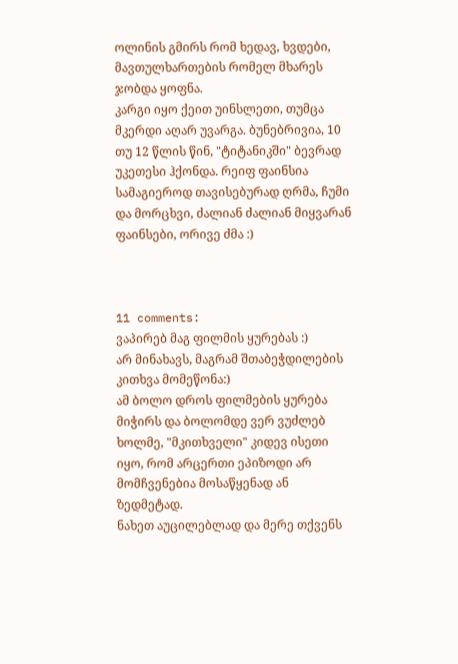ოლინის გმირს რომ ხედავ, ხვდები, მავთულხართების რომელ მხარეს ჯობდა ყოფნა.
კარგი იყო ქეით უინსლეთი, თუმცა მკერდი აღარ უვარგა. ბუნებრივია, 10 თუ 12 წლის წინ, "ტიტანიკში" ბევრად უკეთესი ჰქონდა. რეიფ ფაინსია სამაგიეროდ თავისებურად ღრმა, ჩუმი და მორცხვი, ძალიან ძალიან მიყვარან ფაინსები, ორივე ძმა :)



11 comments:
ვაპირებ მაგ ფილმის ყურებას :)
არ მინახავს, მაგრამ შთაბეჭდილების კითხვა მომეწონა:)
ამ ბოლო დროს ფილმების ყურება მიჭირს და ბოლომდე ვერ ვუძლებ ხოლმე, "მკითხველი" კიდევ ისეთი იყო, რომ არცერთი ეპიზოდი არ მომჩვენებია მოსაწყენად ან ზედმეტად.
ნახეთ აუცილებლად და მერე თქვენს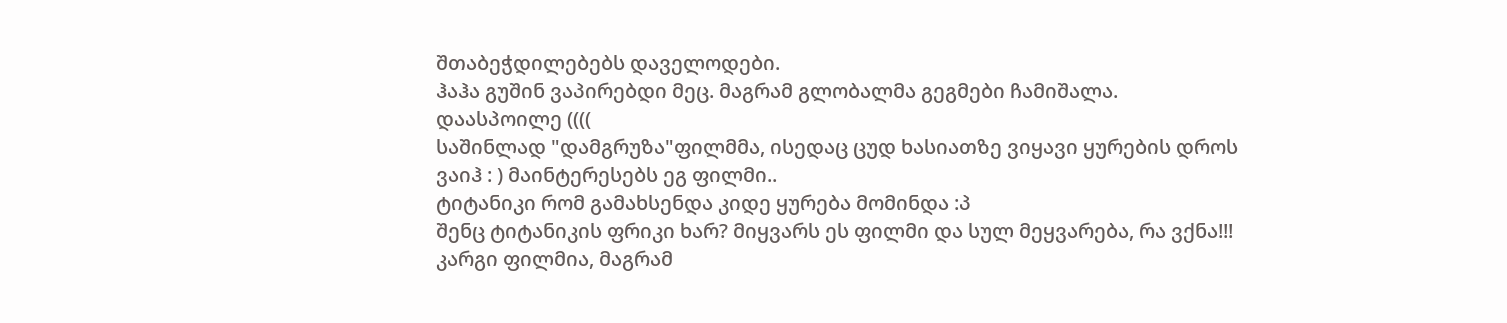შთაბეჭდილებებს დაველოდები.
ჰაჰა გუშინ ვაპირებდი მეც. მაგრამ გლობალმა გეგმები ჩამიშალა.
დაასპოილე ((((
საშინლად "დამგრუზა"ფილმმა, ისედაც ცუდ ხასიათზე ვიყავი ყურების დროს
ვაიჰ : ) მაინტერესებს ეგ ფილმი..
ტიტანიკი რომ გამახსენდა კიდე ყურება მომინდა :პ
შენც ტიტანიკის ფრიკი ხარ? მიყვარს ეს ფილმი და სულ მეყვარება, რა ვქნა!!!
კარგი ფილმია, მაგრამ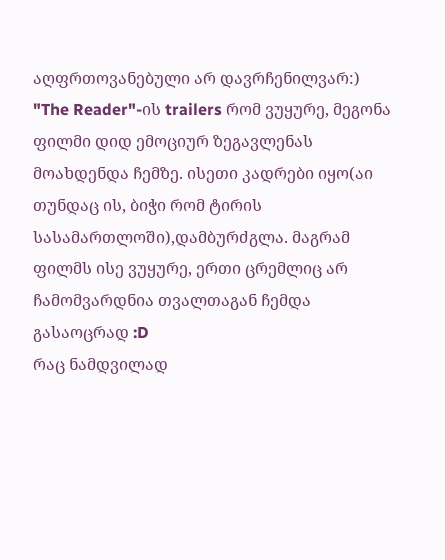აღფრთოვანებული არ დავრჩენილვარ:)
"The Reader"-ის trailers რომ ვუყურე, მეგონა ფილმი დიდ ემოციურ ზეგავლენას მოახდენდა ჩემზე. ისეთი კადრები იყო(აი თუნდაც ის, ბიჭი რომ ტირის სასამართლოში),დამბურძგლა. მაგრამ ფილმს ისე ვუყურე, ერთი ცრემლიც არ ჩამომვარდნია თვალთაგან ჩემდა გასაოცრად :D
რაც ნამდვილად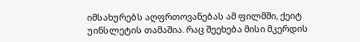იმსახურებს აღფრთოვანებას ამ ფილმში, ქეიტ უინსლეტის თამაშია. რაც შეეხება მისი მკერდის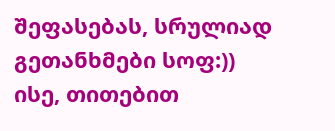შეფასებას, სრულიად გეთანხმები სოფ:))
ისე, თითებით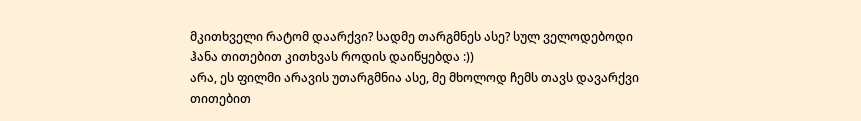მკითხველი რატომ დაარქვი? სადმე თარგმნეს ასე? სულ ველოდებოდი ჰანა თითებით კითხვას როდის დაიწყებდა :))
არა, ეს ფილმი არავის უთარგმნია ასე, მე მხოლოდ ჩემს თავს დავარქვი თითებით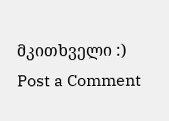მკითხველი :)
Post a Comment